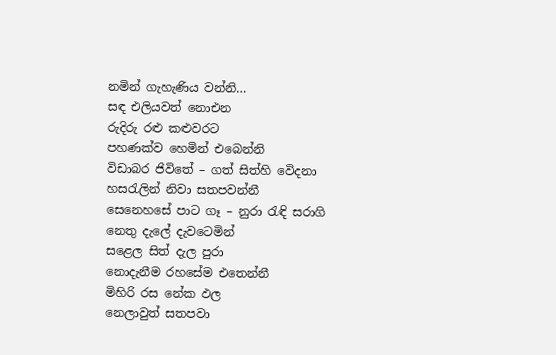නමින් ගැහැණිය වන්නි…
සඳ එලියවත් නොඑන
රුදිරු රළු කළුවරට
පහණක්ව හෙමින් එබෙන්නි
විඩාබර ජිවිතේ – ගත් සිත්හි වෙිදනා
හසරැලින් නිවා සතපවන්නී
සෙනෙහසේ පාට ගෑ – නුරා රැඳි සරාගි
නෙතු දැලේ දැවටෙමින්
සළෙල සිත් දැල පුරා
නොදැනීම රහසේම එතෙන්නී
මිහිරි රස නේක ඵල
නෙලාවුත් සතපවා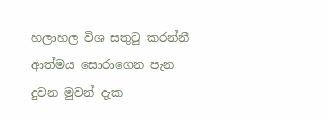හලාහල විශ සතුටු කරන්නී
ආත්මය සොරාගෙන පැන දුවන මුවන් දැක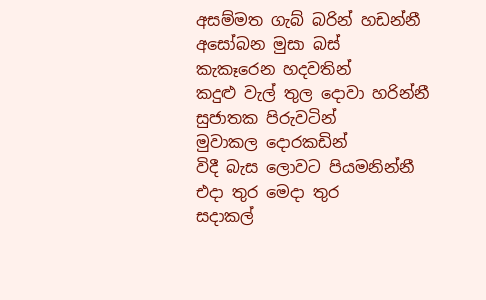අසම්මත ගැබ් බරින් හඩන්නී
අසෝබන මුසා බස්
කැකෑරෙන හදවතින්
කදුළු වැල් තුල දොවා හරින්නී
සුජාතක පිරුවටින්
මුවාකල දොරකඩින්
විදී බැස ලොවට පියමනින්නී
එදා තුර මෙදා තුර
සදාකල්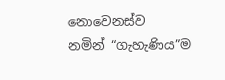නොවෙනස්ව
නමින් “ගැහැණිය”ම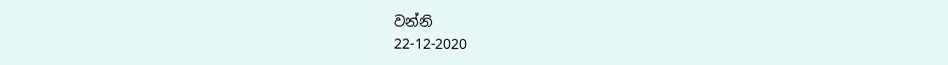වන්නි
22-12-2020